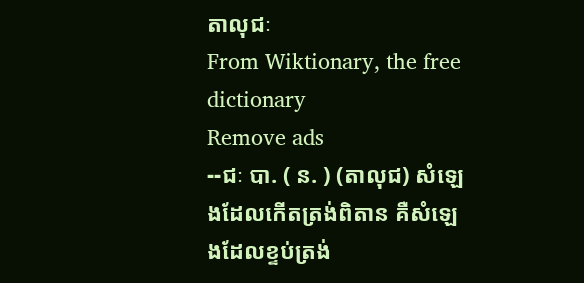តាលុជៈ
From Wiktionary, the free dictionary
Remove ads
--ជៈ បា. ( ន. ) (តាលុជ) សំឡេងដែលកើតត្រង់ពិតាន គឺសំឡេងដែលខ្ទប់ត្រង់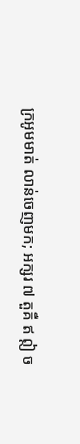ក្រអូមមាត់ លាន់ចេញមក; អក្សរ ៧ តួគឺ ឥ ឦ ច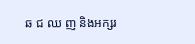ឆ ជ ឈ ញ និងអក្សរ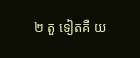២ តួ ទៀតគឺ យ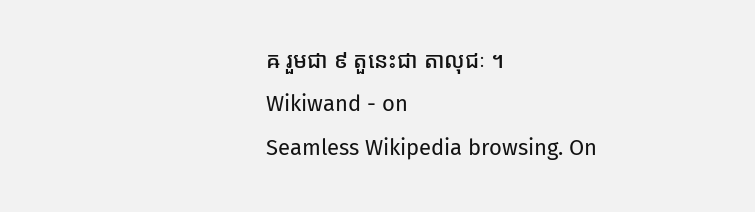ឝ រួមជា ៩ តួនេះជា តាលុជៈ ។
Wikiwand - on
Seamless Wikipedia browsing. On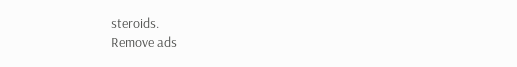steroids.
Remove ads